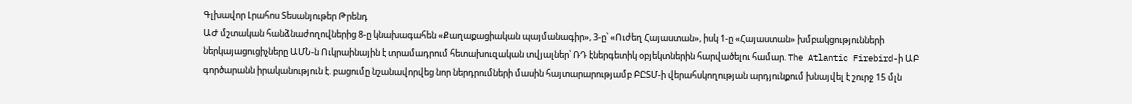Գլխավոր Լրահոս Տեսանյութեր Թրենդ
ԱԺ մշտական հանձնաժողովներից 8-ը կնախագահեն «Քաղաքացիական պայմանագիր», 3-ը՝ «Ուժեղ Հայաստան», իսկ 1-ը «Հայաստան» խմբակցությունների ներկայացուցիչները ԱՄՆ-ն Ուկրաինային է տրամադրում հետախուզական տվյալներ՝ ՌԴ էներգետիկ օբյեկտներին հարվածելու համար. The Atlantic Firebird-ի ԱԲ գործարանն իրականություն է. բացումը նշանավորվեց նոր ներդրումների մասին հայտարարությամբ ԲԸՏՄ-ի վերահսկողության արդյունքում խնայվել է շուրջ 15 մլն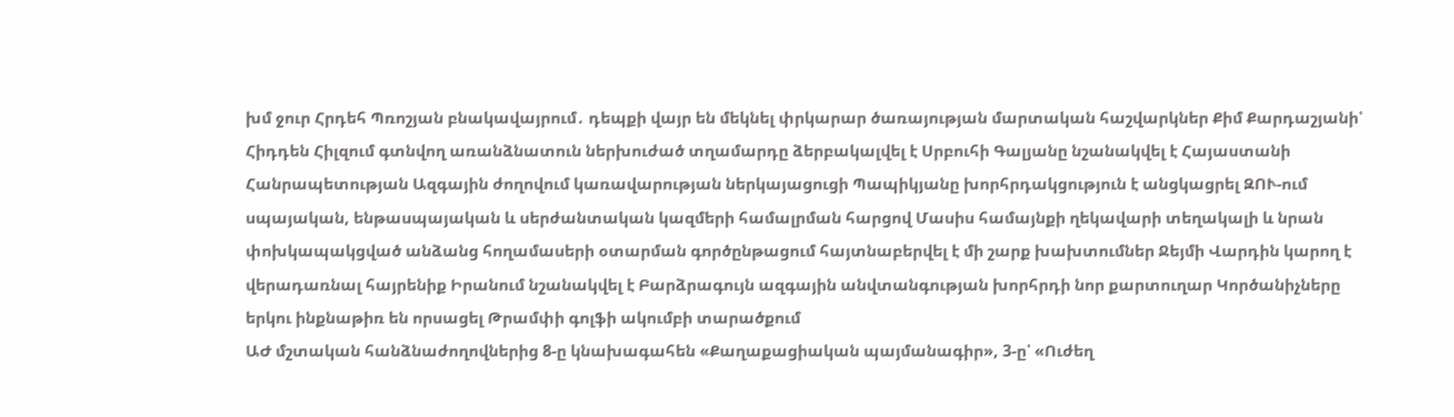խմ ջուր Հրդեհ Պռոշյան բնակավայրում․ դեպքի վայր են մեկնել փրկարար ծառայության մարտական հաշվարկներ Քիմ Քարդաշյանի՝ Հիդդեն Հիլզում գտնվող առանձնատուն ներխուժած տղամարդը ձերբակալվել է Սրբուհի Գալյանը նշանակվել է Հայաստանի Հանրապետության Ազգային ժողովում կառավարության ներկայացուցի Պապիկյանը խորհրդակցություն է անցկացրել ԶՈՒ-ում սպայական, ենթասպայական և սերժանտական կազմերի համալրման հարցով Մասիս համայնքի ղեկավարի տեղակալի և նրան փոխկապակցված անձանց հողամասերի օտարման գործընթացում հայտնաբերվել է մի շարք խախտումներ Ջեյմի Վարդին կարող է վերադառնալ հայրենիք Իրանում նշանակվել է Բարձրագույն ազգային անվտանգության խորհրդի նոր քարտուղար Կործանիչները երկու ինքնաթիռ են որսացել Թրամփի գոլֆի ակումբի տարածքում
ԱԺ մշտական հանձնաժողովներից 8-ը կնախագահեն «Քաղաքացիական պայմանագիր», 3-ը՝ «Ուժեղ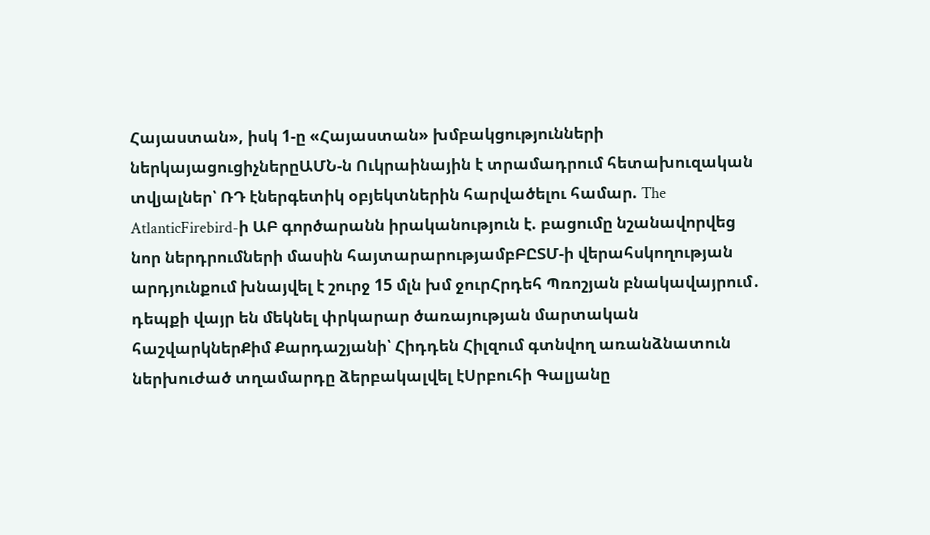Հայաստան», իսկ 1-ը «Հայաստան» խմբակցությունների ներկայացուցիչներըԱՄՆ-ն Ուկրաինային է տրամադրում հետախուզական տվյալներ՝ ՌԴ էներգետիկ օբյեկտներին հարվածելու համար. The AtlanticFirebird-ի ԱԲ գործարանն իրականություն է. բացումը նշանավորվեց նոր ներդրումների մասին հայտարարությամբԲԸՏՄ-ի վերահսկողության արդյունքում խնայվել է շուրջ 15 մլն խմ ջուրՀրդեհ Պռոշյան բնակավայրում․ դեպքի վայր են մեկնել փրկարար ծառայության մարտական հաշվարկներՔիմ Քարդաշյանի՝ Հիդդեն Հիլզում գտնվող առանձնատուն ներխուժած տղամարդը ձերբակալվել էՍրբուհի Գալյանը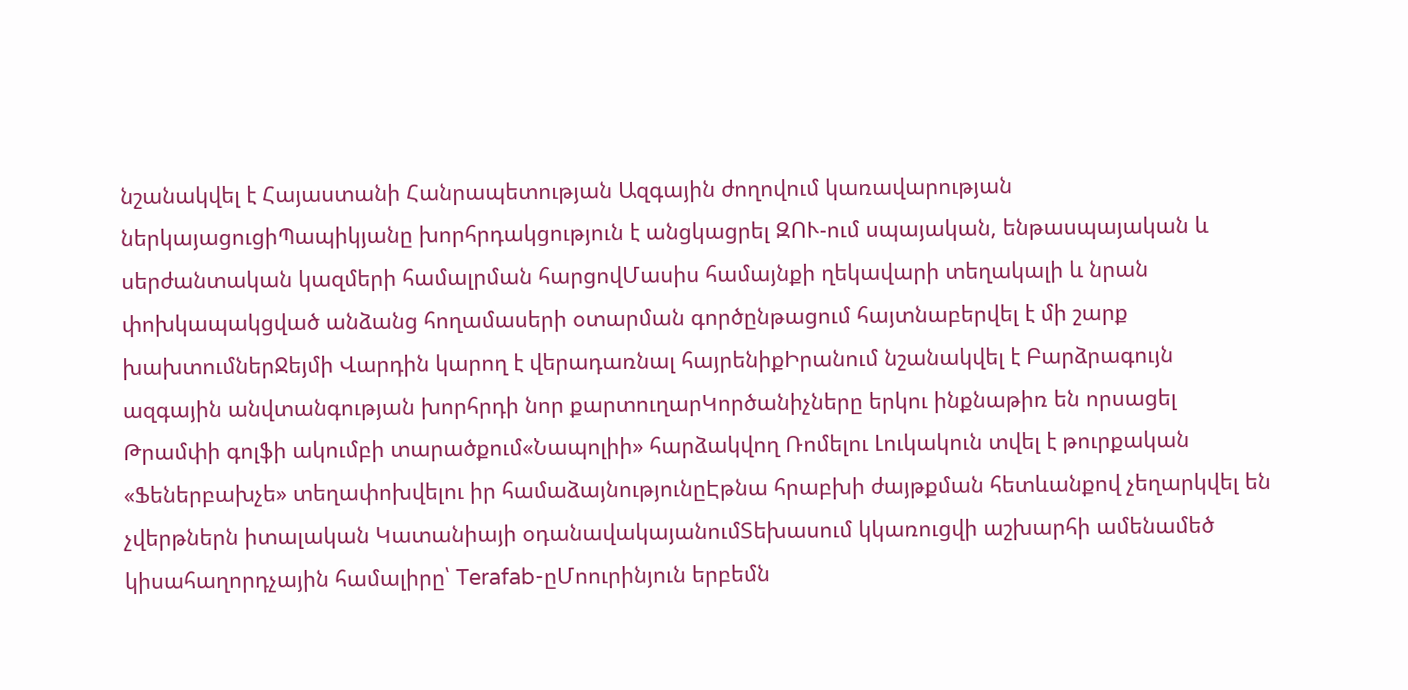նշանակվել է Հայաստանի Հանրապետության Ազգային ժողովում կառավարության ներկայացուցիՊապիկյանը խորհրդակցություն է անցկացրել ԶՈՒ-ում սպայական, ենթասպայական և սերժանտական կազմերի համալրման հարցովՄասիս համայնքի ղեկավարի տեղակալի և նրան փոխկապակցված անձանց հողամասերի օտարման գործընթացում հայտնաբերվել է մի շարք խախտումներՋեյմի Վարդին կարող է վերադառնալ հայրենիքԻրանում նշանակվել է Բարձրագույն ազգային անվտանգության խորհրդի նոր քարտուղարԿործանիչները երկու ինքնաթիռ են որսացել Թրամփի գոլֆի ակումբի տարածքում«Նապոլիի» հարձակվող Ռոմելու Լուկակուն տվել է թուրքական «Ֆեներբախչե» տեղափոխվելու իր համաձայնությունըԷթնա հրաբխի ժայթքման հետևանքով չեղարկվել են չվերթներն իտալական Կատանիայի օդանավակայանումՏեխասում կկառուցվի աշխարհի ամենամեծ կիսահաղորդչային համալիրը՝ Terafab-ըՄոուրինյուն երբեմն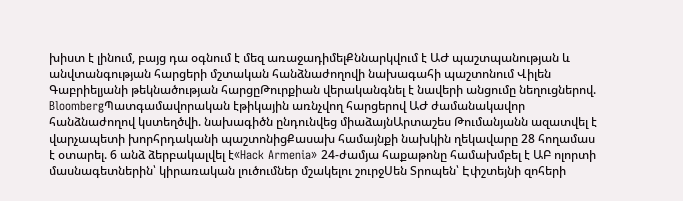խիստ է լինում, բայց դա օգնում է մեզ առաջադիմելՔննարկվում է ԱԺ պաշտպանության և անվտանգության հարցերի մշտական հանձնաժողովի նախագահի պաշտոնում Վիլեն Գաբրիելյանի թեկնածության հարցըԹուրքիան վերականգնել է նավերի անցումը նեղուցներով. BloombergՊատգամավորական էթիկային առնչվող հարցերով ԱԺ ժամանակավոր հանձնաժողով կստեղծվի. նախագիծն ընդունվեց միաձայնԱրտաշես Թումանյանն ազատվել է վարչապետի խորհրդականի պաշտոնիցՔասախ համայնքի նախկին ղեկավարը 28 հողամաս է օտարել. 6 անձ ձերբակալվել է«Hack Armenia» 24-ժամյա հաքաթոնը համախմբել է ԱԲ ոլորտի մասնագետներին՝ կիրառական լուծումներ մշակելու շուրջՍեն Տրոպեն՝ Էփշտեյնի զոհերի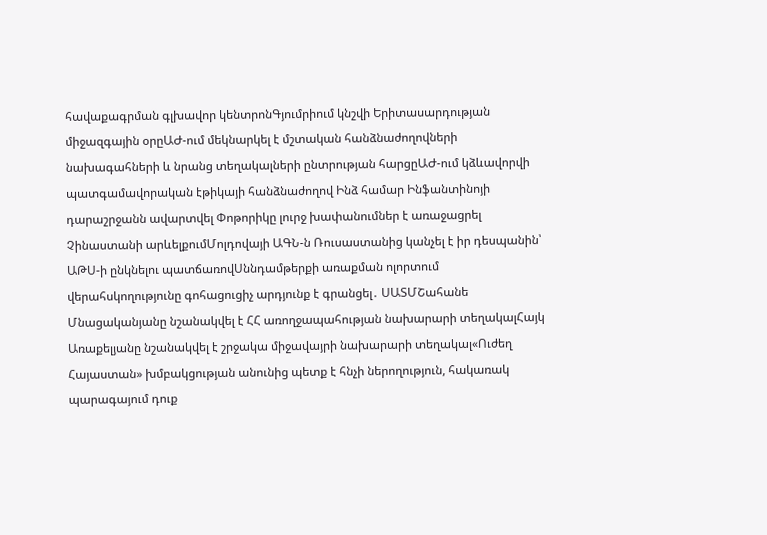հավաքագրման գլխավոր կենտրոնԳյումրիում կնշվի Երիտասարդության միջազգային օրըԱԺ-ում մեկնարկել է մշտական հանձնաժողովների նախագահների և նրանց տեղակալների ընտրության հարցըԱԺ-ում կձևավորվի պատգամավորական էթիկայի հանձնաժողով Ինձ համար Ինֆանտինոյի դարաշրջանն ավարտվել Փոթորիկը լուրջ խափանումներ է առաջացրել Չինաստանի արևելքումՄոլդովայի ԱԳՆ-ն Ռուսաստանից կանչել է իր դեսպանին՝ ԱԹՍ-ի ընկնելու պատճառովՍննդամթերքի առաքման ոլորտում վերահսկողությունը գոհացուցիչ արդյունք է գրանցել․ ՍԱՏՄՇահանե Մնացականյանը նշանակվել է ՀՀ առողջապահության նախարարի տեղակալՀայկ Առաքելյանը նշանակվել է շրջակա միջավայրի նախարարի տեղակալ«Ուժեղ Հայաստան» խմբակցության անունից պետք է հնչի ներողություն, հակառակ պարագայում դուք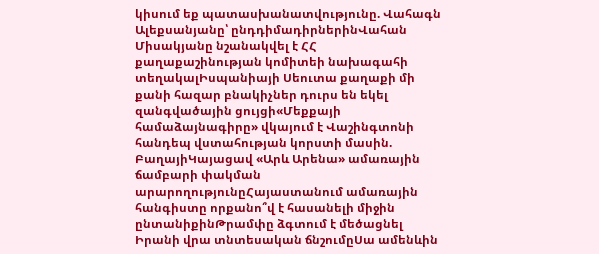կիսում եք պատասխանատվությունը. Վահագն Ալեքսանյանը՝ ընդդիմադիրներինՎահան Միսակյանը նշանակվել է ՀՀ քաղաքաշինության կոմիտեի նախագահի տեղակալԻսպանիայի Սեուտա քաղաքի մի քանի հազար բնակիչներ դուրս են եկել զանգվածային ցույցի«Մեքքայի համաձայնագիրը» վկայում է Վաշինգտոնի հանդեպ վստահության կորստի մասին. ԲաղայիԿայացավ «Արև Արենա» ամառային ճամբարի փակման արարողությունըՀայաստանում ամառային հանգիստը որքանո՞վ է հասանելի միջին ընտանիքինԹրամփը ձգտում է մեծացնել Իրանի վրա տնտեսական ճնշումըՍա ամենևին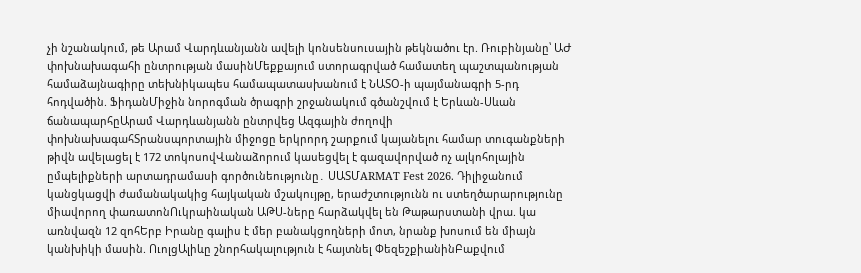չի նշանակում, թե Արամ Վարդևանյանն ավելի կոնսենսուսային թեկնածու էր. Ռուբինյանը՝ ԱԺ փոխնախագահի ընտրության մասինՄեքքայում ստորագրված համատեղ պաշտպանության համաձայնագիրը տեխնիկապես համապատասխանում է ՆԱՏՕ-ի պայմանագրի 5-րդ հոդվածին. ՖիդանՄիջին նորոգման ծրագրի շրջանակում գծանշվում է Երևան-Սևան ճանապարհըԱրամ Վարդևանյանն ընտրվեց Ազգային ժողովի փոխնախագահՏրանսպորտային միջոցը երկրորդ շարքում կայանելու համար տուգանքների թիվն ավելացել է 172 տոկոսովՎանաձորում կասեցվել է գազավորված ոչ ալկոհոլային ըմպելիքների արտադրամասի գործունեությունը․ ՍԱՏՄARMAT Fest 2026. Դիլիջանում կանցկացվի ժամանակակից հայկական մշակույթը, երաժշտությունն ու ստեղծարարությունը միավորող փառատոնՈւկրաինական ԱԹՍ-ները հարձակվել են Թաթարստանի վրա. կա առնվազն 12 զոհԵրբ Իրանը գալիս է մեր բանակցողների մոտ, նրանք խոսում են միայն կանխիկի մասին. ՈւոլցԱլիևը շնորհակալություն է հայտնել ՓեզեշքիանինԲաքվում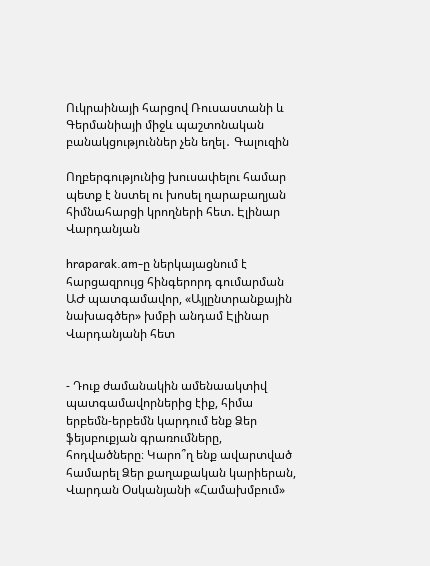Ուկրաինայի հարցով Ռուսաստանի և Գերմանիայի միջև պաշտոնական բանակցություններ չեն եղել․ Գալուզին

Ողբերգությունից խուսափելու համար պետք է նստել ու խոսել ղարաբաղյան հիմնահարցի կրողների հետ. Էլինար Վարդանյան

hraparak.am-ը ներկայացնում է հարցազրույց հինգերորդ գումարման ԱԺ պատգամավոր, «Այլընտրանքային նախագծեր» խմբի անդամ Էլինար Վարդանյանի հետ


- Դուք ժամանակին ամենաակտիվ պատգամավորներից էիք, հիմա երբեմն-երբեմն կարդում ենք Ձեր ֆեյսբուքյան գրառումները, հոդվածները։ Կարո՞ղ ենք ավարտված համարել Ձեր քաղաքական կարիերան, Վարդան Օսկանյանի «Համախմբում»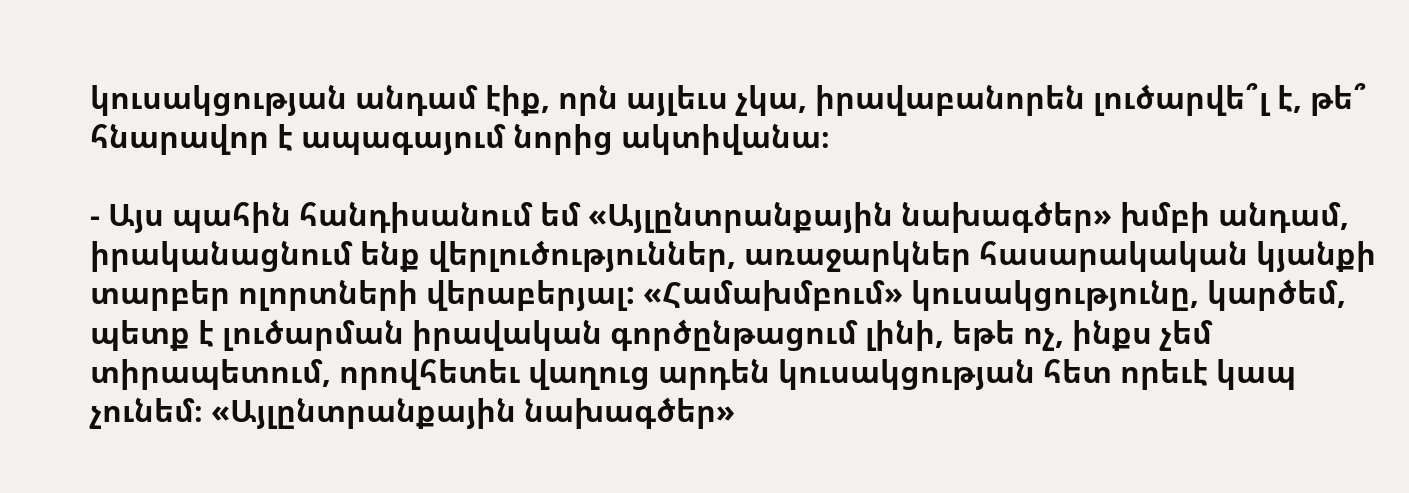կուսակցության անդամ էիք, որն այլեւս չկա, իրավաբանորեն լուծարվե՞լ է, թե՞ հնարավոր է ապագայում նորից ակտիվանա։

- Այս պահին հանդիսանում եմ «Այլընտրանքային նախագծեր» խմբի անդամ, իրականացնում ենք վերլուծություններ, առաջարկներ հասարակական կյանքի տարբեր ոլորտների վերաբերյալ: «Համախմբում» կուսակցությունը, կարծեմ, պետք է լուծարման իրավական գործընթացում լինի, եթե ոչ, ինքս չեմ տիրապետում, որովհետեւ վաղուց արդեն կուսակցության հետ որեւէ կապ չունեմ։ «Այլընտրանքային նախագծեր»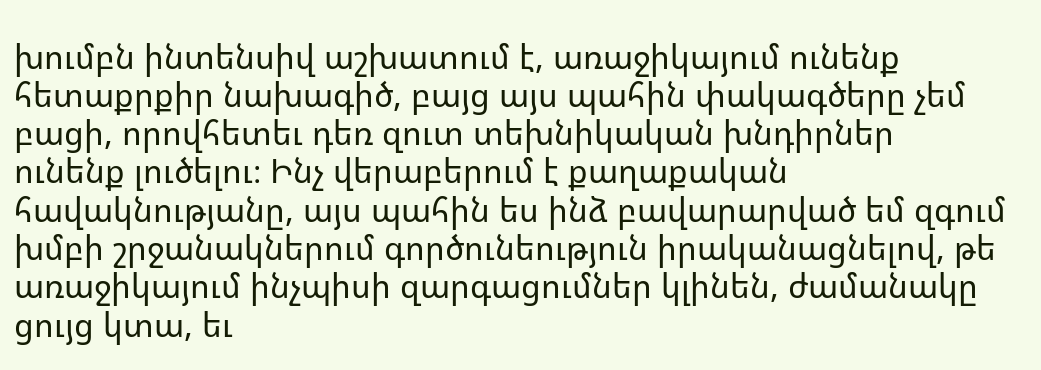խումբն ինտենսիվ աշխատում է, առաջիկայում ունենք հետաքրքիր նախագիծ, բայց այս պահին փակագծերը չեմ բացի, որովհետեւ դեռ զուտ տեխնիկական խնդիրներ ունենք լուծելու։ Ինչ վերաբերում է քաղաքական հավակնությանը, այս պահին ես ինձ բավարարված եմ զգում խմբի շրջանակներում գործունեություն իրականացնելով, թե առաջիկայում ինչպիսի զարգացումներ կլինեն, ժամանակը ցույց կտա, եւ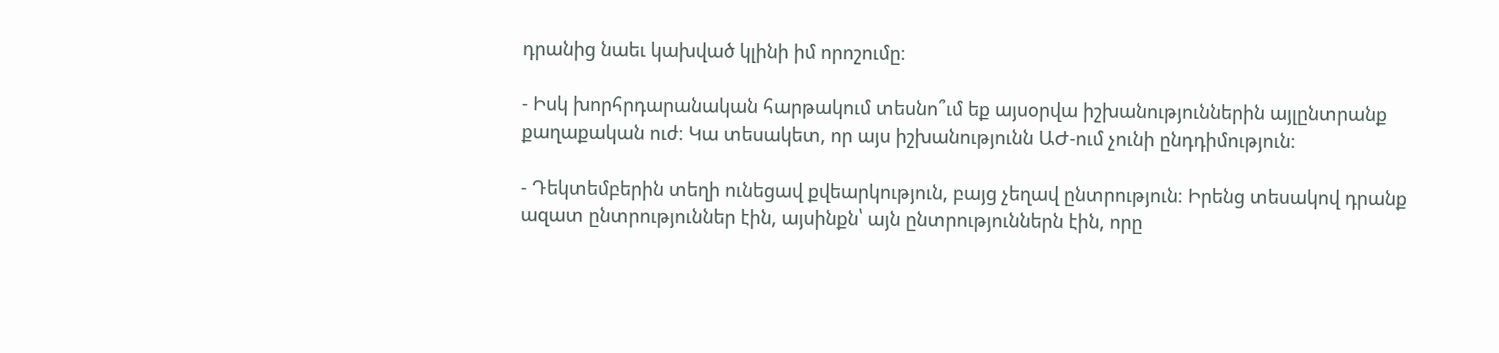դրանից նաեւ կախված կլինի իմ որոշումը։

- Իսկ խորհրդարանական հարթակում տեսնո՞ւմ եք այսօրվա իշխանություններին այլընտրանք քաղաքական ուժ։ Կա տեսակետ, որ այս իշխանությունն ԱԺ-ում չունի ընդդիմություն։

- Դեկտեմբերին տեղի ունեցավ քվեարկություն, բայց չեղավ ընտրություն։ Իրենց տեսակով դրանք ազատ ընտրություններ էին, այսինքն՝ այն ընտրություններն էին, որը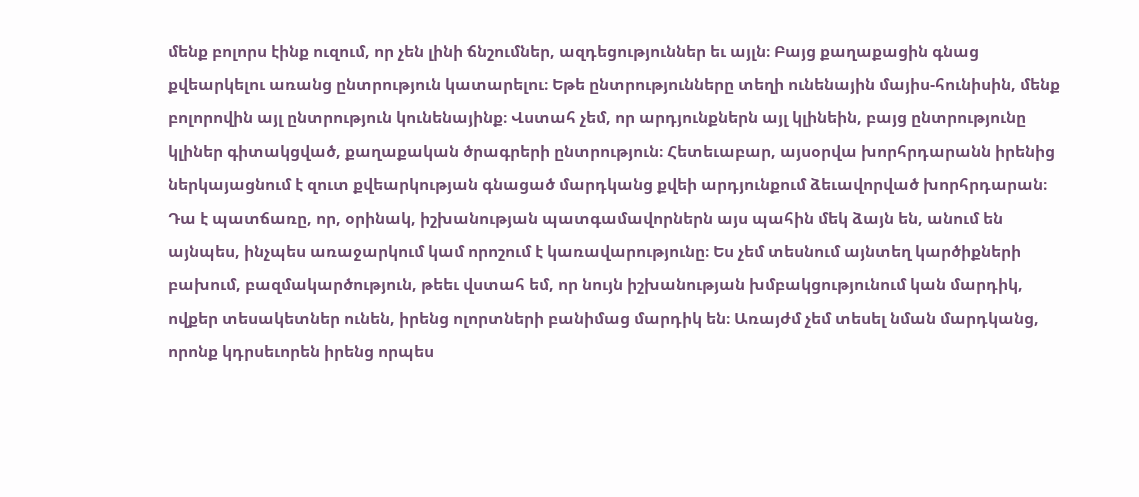մենք բոլորս էինք ուզում, որ չեն լինի ճնշումներ, ազդեցություններ եւ այլն։ Բայց քաղաքացին գնաց քվեարկելու առանց ընտրություն կատարելու։ Եթե ընտրությունները տեղի ունենային մայիս-հունիսին, մենք բոլորովին այլ ընտրություն կունենայինք։ Վստահ չեմ, որ արդյունքներն այլ կլինեին, բայց ընտրությունը կլիներ գիտակցված, քաղաքական ծրագրերի ընտրություն։ Հետեւաբար, այսօրվա խորհրդարանն իրենից ներկայացնում է զուտ քվեարկության գնացած մարդկանց քվեի արդյունքում ձեւավորված խորհրդարան։ Դա է պատճառը, որ, օրինակ, իշխանության պատգամավորներն այս պահին մեկ ձայն են, անում են այնպես, ինչպես առաջարկում կամ որոշում է կառավարությունը։ Ես չեմ տեսնում այնտեղ կարծիքների բախում, բազմակարծություն, թեեւ վստահ եմ, որ նույն իշխանության խմբակցությունում կան մարդիկ, ովքեր տեսակետներ ունեն, իրենց ոլորտների բանիմաց մարդիկ են։ Առայժմ չեմ տեսել նման մարդկանց, որոնք կդրսեւորեն իրենց որպես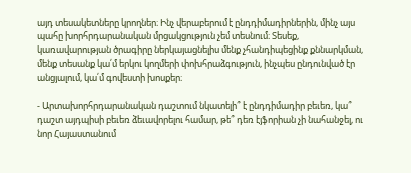այդ տեսակետները կրողներ։ Ինչ վերաբերում է ընդդիմադիրներին, մինչ այս պահը խորհրդարանական մրցակցություն չեմ տեսնում։ Տեսեք, կառավարության ծրագիրը ներկայացնելիս մենք չհանդիպեցինք քննարկման, մենք տեսանք կա՛մ երկու կողմերի փոխհրաձգություն, ինչպես ընդունված էր անցյալում, կա՛մ գովեստի խոսքեր։

- Արտախորհրդարանական դաշտում նկատելի՞ է ընդդիմադիր բեւեռ, կա՞ դաշտ այդպիսի բեւեռ ձեւավորելու համար, թե՞ դեռ էյֆորիան չի նահանջել, ու նոր Հայաստանում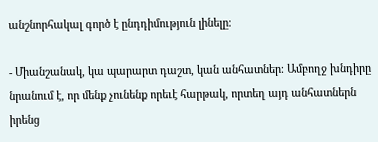անշնորհակալ գործ է ընդդիմություն լինելը։

- Միանշանակ, կա պարարտ դաշտ, կան անհատներ։ Ամբողջ խնդիրը նրանում է, որ մենք չունենք որեւէ հարթակ, որտեղ այդ անհատներն իրենց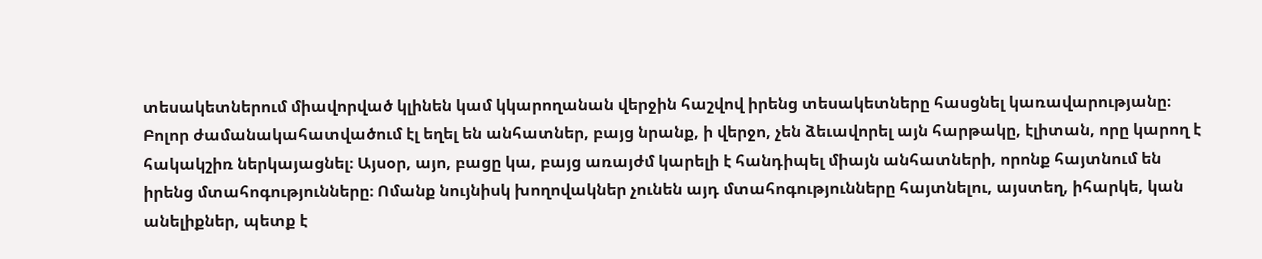տեսակետներում միավորված կլինեն կամ կկարողանան վերջին հաշվով իրենց տեսակետները հասցնել կառավարությանը։ Բոլոր ժամանակահատվածում էլ եղել են անհատներ, բայց նրանք, ի վերջո, չեն ձեւավորել այն հարթակը, էլիտան, որը կարող է հակակշիռ ներկայացնել։ Այսօր, այո, բացը կա, բայց առայժմ կարելի է հանդիպել միայն անհատների, որոնք հայտնում են իրենց մտահոգությունները։ Ոմանք նույնիսկ խողովակներ չունեն այդ մտահոգությունները հայտնելու, այստեղ, իհարկե, կան անելիքներ, պետք է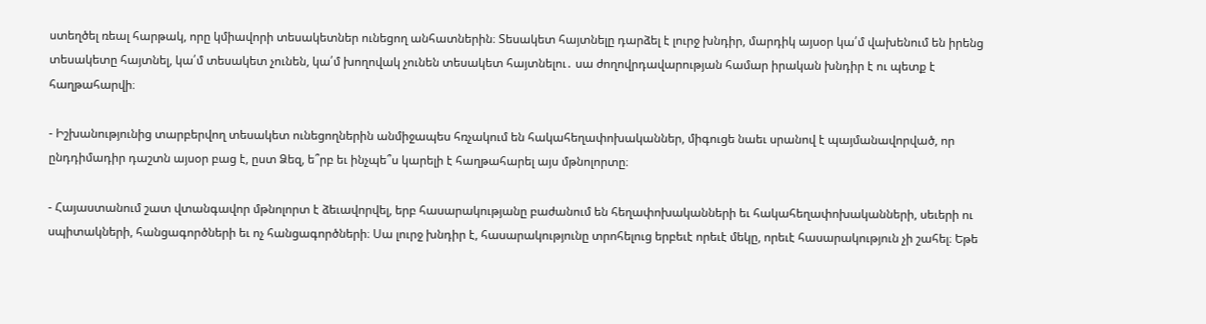ստեղծել ռեալ հարթակ, որը կմիավորի տեսակետներ ունեցող անհատներին։ Տեսակետ հայտնելը դարձել է լուրջ խնդիր, մարդիկ այսօր կա՛մ վախենում են իրենց տեսակետը հայտնել, կա՛մ տեսակետ չունեն, կա՛մ խողովակ չունեն տեսակետ հայտնելու․ սա ժողովրդավարության համար իրական խնդիր է ու պետք է հաղթահարվի։

- Իշխանությունից տարբերվող տեսակետ ունեցողներին անմիջապես հռչակում են հակահեղափոխականներ, միգուցե նաեւ սրանով է պայմանավորված, որ ընդդիմադիր դաշտն այսօր բաց է, ըստ Ձեզ, ե՞րբ եւ ինչպե՞ս կարելի է հաղթահարել այս մթնոլորտը։

- Հայաստանում շատ վտանգավոր մթնոլորտ է ձեւավորվել, երբ հասարակությանը բաժանում են հեղափոխականների եւ հակահեղափոխականների, սեւերի ու սպիտակների, հանցագործների եւ ոչ հանցագործների։ Սա լուրջ խնդիր է, հասարակությունը տրոհելուց երբեւէ որեւէ մեկը, որեւէ հասարակություն չի շահել։ Եթե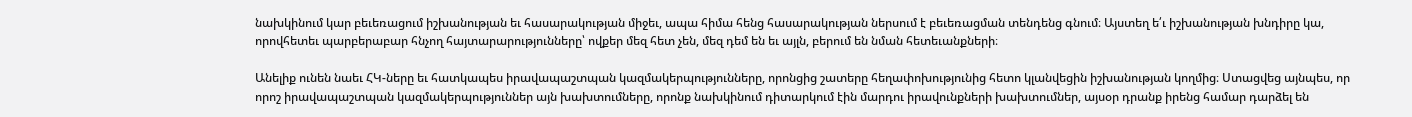նախկինում կար բեւեռացում իշխանության եւ հասարակության միջեւ, ապա հիմա հենց հասարակության ներսում է բեւեռացման տենդենց գնում։ Այստեղ ե՛ւ իշխանության խնդիրը կա, որովհետեւ պարբերաբար հնչող հայտարարությունները՝ ովքեր մեզ հետ չեն, մեզ դեմ են եւ այլն, բերում են նման հետեւանքների։

Անելիք ունեն նաեւ ՀԿ-ները եւ հատկապես իրավապաշտպան կազմակերպությունները, որոնցից շատերը հեղափոխությունից հետո կլանվեցին իշխանության կողմից։ Ստացվեց այնպես, որ որոշ իրավապաշտպան կազմակերպություններ այն խախտումները, որոնք նախկինում դիտարկում էին մարդու իրավունքների խախտումներ, այսօր դրանք իրենց համար դարձել են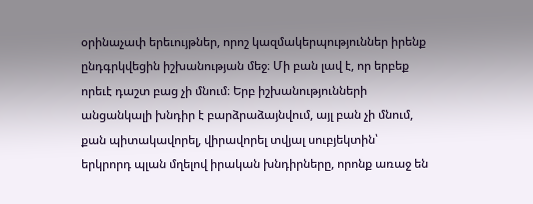օրինաչափ երեւույթներ, որոշ կազմակերպություններ իրենք ընդգրկվեցին իշխանության մեջ։ Մի բան լավ է, որ երբեք որեւէ դաշտ բաց չի մնում։ Երբ իշխանությունների անցանկալի խնդիր է բարձրաձայնվում, այլ բան չի մնում, քան պիտակավորել, վիրավորել տվյալ սուբյեկտին՝ երկրորդ պլան մղելով իրական խնդիրները, որոնք առաջ են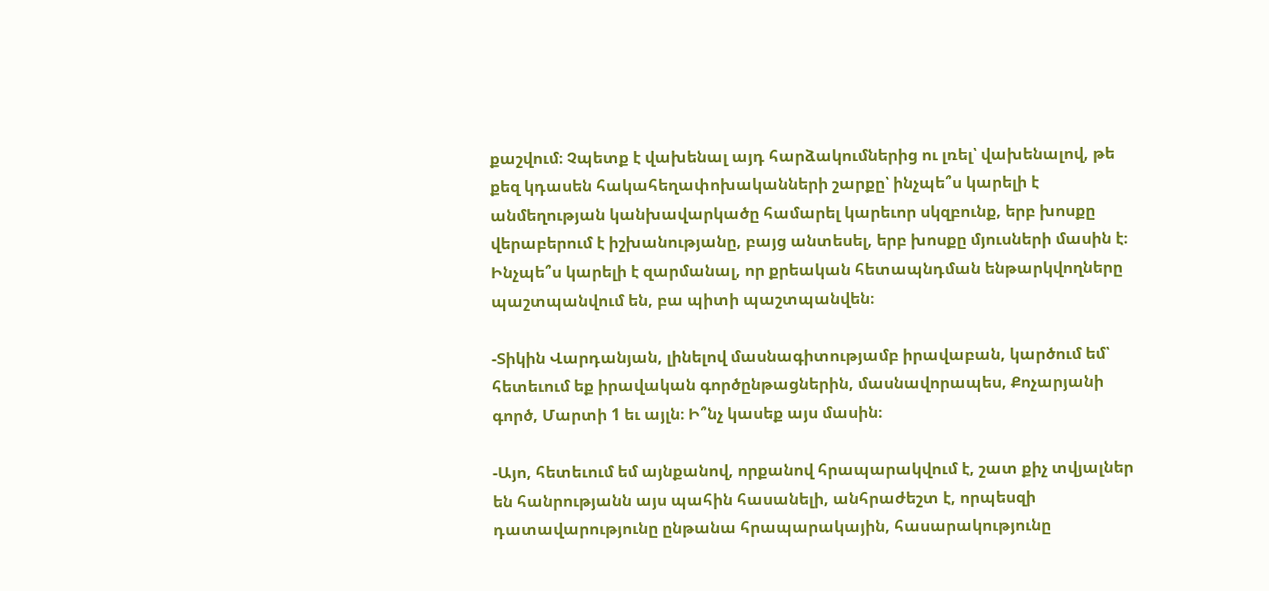քաշվում։ Չպետք է վախենալ այդ հարձակումներից ու լռել՝ վախենալով, թե քեզ կդասեն հակահեղափոխականների շարքը՝ ինչպե՞ս կարելի է անմեղության կանխավարկածը համարել կարեւոր սկզբունք, երբ խոսքը վերաբերում է իշխանությանը, բայց անտեսել, երբ խոսքը մյուսների մասին է։ Ինչպե՞ս կարելի է զարմանալ, որ քրեական հետապնդման ենթարկվողները պաշտպանվում են, բա պիտի պաշտպանվեն։

-Տիկին Վարդանյան, լինելով մասնագիտությամբ իրավաբան, կարծում եմ՝ հետեւում եք իրավական գործընթացներին, մասնավորապես, Քոչարյանի գործ, Մարտի 1 եւ այլն։ Ի՞նչ կասեք այս մասին։

-Այո, հետեւում եմ այնքանով, որքանով հրապարակվում է, շատ քիչ տվյալներ են հանրությանն այս պահին հասանելի, անհրաժեշտ է, որպեսզի դատավարությունը ընթանա հրապարակային, հասարակությունը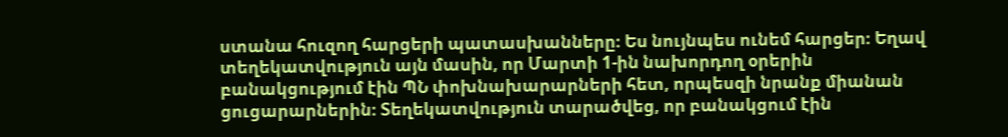ստանա հուզող հարցերի պատասխանները։ Ես նույնպես ունեմ հարցեր։ Եղավ տեղեկատվություն այն մասին, որ Մարտի 1-ին նախորդող օրերին բանակցությում էին ՊՆ փոխնախարարների հետ, որպեսզի նրանք միանան ցուցարարներին։ Տեղեկատվություն տարածվեց, որ բանակցում էին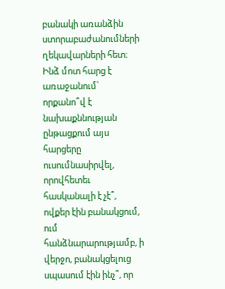բանակի առանձին ստորաբաժանումների ղեկավարների հետ։ Ինձ մոտ հարց է առաջանում՝ որքանո՞վ է նախաքննության ընթացքում այս հարցերը ուսումնասիրվել, որովհետեւ հասկանալի է չէ՞, ովքեր էին բանակցում, ում հանձնարարությամբ, ի վերջո, բանակցելուց սպասում էին ինչ՞, որ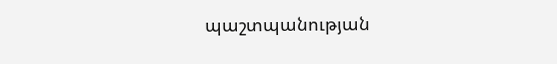պաշտպանության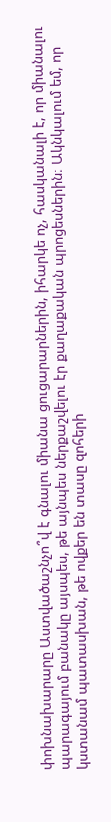փոխնախարարը Աստվածաշնչո՞վ է գնալու միանա ցուցարարներին, իհարկե ոչ, հասկանալի է, որ միանալու պարագայում բանակը այսպես, թե այնպես ներքաշվելու էր քաղաքական պրոցեսներին։ Ակնկալում եմ, որ կստանամ պատասխան, թե ովքեր են տասը զոհերի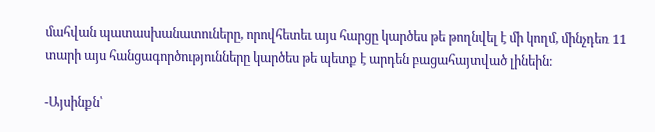մահվան պատասխանատուները, որովհետեւ այս հարցը կարծես թե թողնվել է մի կողմ, մինչդեռ 11 տարի այս հանցագործությունները կարծես թե պետք է արդեն բացահայտված լինեին։

-Այսինքն՝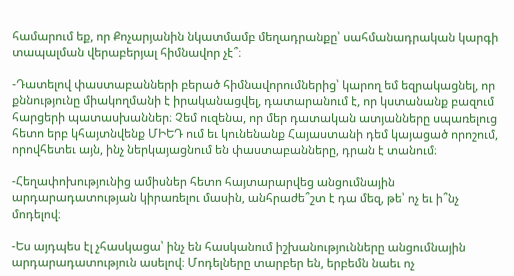համարում եք, որ Քոչարյանին նկատմամբ մեղադրանքը՝ սահմանադրական կարգի տապալման վերաբերյալ հիմնավոր չէ՞։

-Դատելով փաստաբանների բերած հիմնավորումներից՝ կարող եմ եզրակացնել, որ քննությունը միակողմանի է իրականացվել, դատարանում է, որ կստանանք բազում հարցերի պատասխաններ։ Չեմ ուզենա, որ մեր դատական ատյանները սպառելուց հետո երբ կհայտնվենք ՄԻԵԴ ում եւ կունենանք Հայաստանի դեմ կայացած որոշում, որովհետեւ այն, ինչ ներկայացնում են փաստաբանները, դրան է տանում։

-Հեղափոխությունից ամիսներ հետո հայտարարվեց անցումնային արդարադատության կիրառելու մասին, անհրաժե՞շտ է դա մեզ, թե՝ ոչ եւ ի՞նչ մոդելով։

-Ես այդպես էլ չհասկացա՝ ինչ են հասկանում իշխանությունները անցումնային արդարադատություն ասելով։ Մոդելները տարբեր են, երբեմն նաեւ ոչ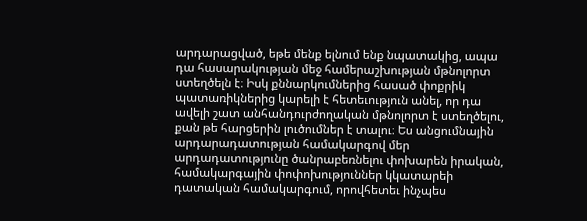արդարացված, եթե մենք ելնում ենք նպատակից, ապա դա հասարակության մեջ համերաշխության մթնոլորտ ստեղծելն է։ Իսկ քննարկումներից հասած փոքրիկ պատառիկներից կարելի է հետեւություն անել, որ դա ավելի շատ անհանդուրժողական մթնոլորտ է ստեղծելու, քան թե հարցերին լուծումներ է տալու։ Ես անցումնային արդարադատության համակարգով մեր արդադատությունը ծանրաբեռնելու փոխարեն իրական, համակարգային փոփոխություններ կկատարեի դատական համակարգում, որովհետեւ ինչպես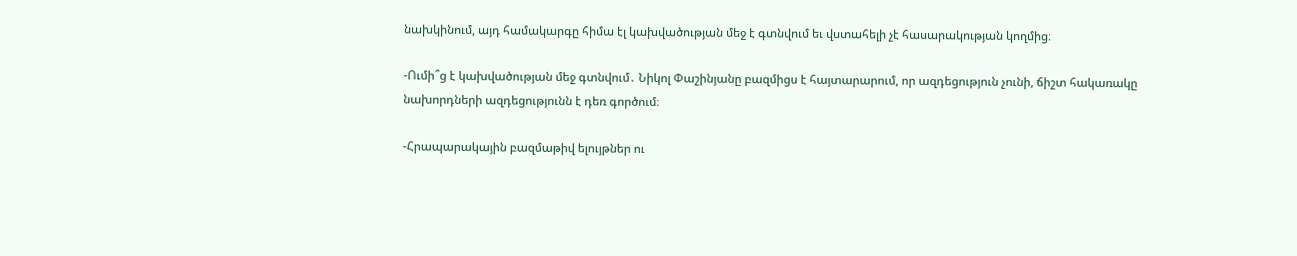նախկինում, այդ համակարգը հիմա էլ կախվածության մեջ է գտնվում եւ վստահելի չէ հասարակության կողմից։

-Ումի՞ց է կախվածության մեջ գտնվում․ Նիկոլ Փաշինյանը բազմիցս է հայտարարում, որ ազդեցություն չունի, ճիշտ հակառակը նախորդների ազդեցությունն է դեռ գործում։

-Հրապարակային բազմաթիվ ելույթներ ու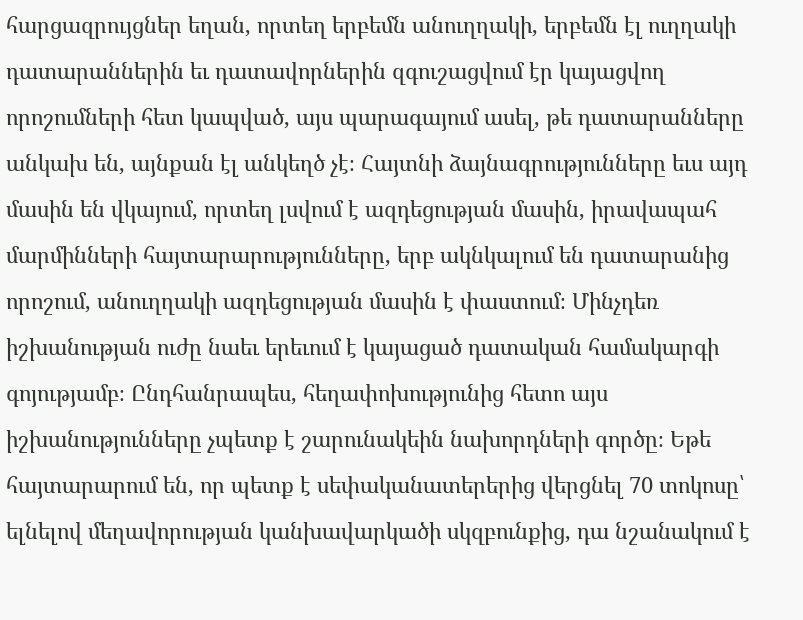հարցազրույցներ եղան, որտեղ երբեմն անուղղակի, երբեմն էլ ուղղակի դատարաններին եւ դատավորներին զգուշացվում էր կայացվող որոշումների հետ կապված, այս պարագայում ասել, թե դատարանները անկախ են, այնքան էլ անկեղծ չէ։ Հայտնի ձայնագրությունները եւս այդ մասին են վկայում, որտեղ լսվում է ազդեցության մասին, իրավապահ մարմինների հայտարարությունները, երբ ակնկալում են դատարանից որոշում, անուղղակի ազդեցության մասին է փաստում։ Մինչդեռ իշխանության ուժը նաեւ երեւում է կայացած դատական համակարգի գոյությամբ։ Ընդհանրապես, հեղափոխությունից հետո այս իշխանությունները չպետք է շարունակեին նախորդների գործը։ Եթե հայտարարում են, որ պետք է սեփականատերերից վերցնել 70 տոկոսը՝ ելնելով մեղավորության կանխավարկածի սկզբունքից, դա նշանակում է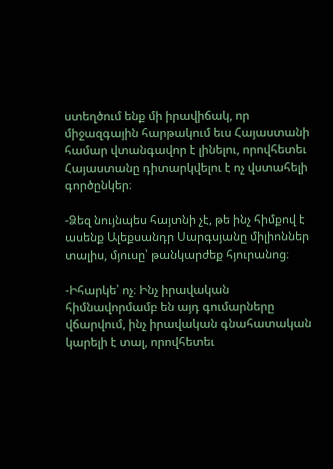ստեղծում ենք մի իրավիճակ, որ միջազգային հարթակում եւս Հայաստանի համար վտանգավոր է լինելու, որովհետեւ Հայաստանը դիտարկվելու է ոչ վստահելի գործընկեր։

-Ձեզ նույնպես հայտնի չէ, թե ինչ հիմքով է ասենք Ալեքսանդր Սարգսյանը միլիոններ տալիս, մյուսը՝ թանկարժեք հյուրանոց։

-Իհարկե՝ ոչ։ Ինչ իրավական հիմնավորմամբ են այդ գումարները վճարվում, ինչ իրավական գնահատական կարելի է տալ, որովհետեւ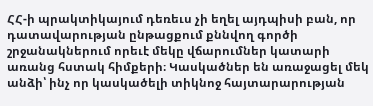ՀՀ-ի պրակտիկայում դեռեւս չի եղել այդպիսի բան, որ դատավարության ընթացքում քննվող գործի շրջանակներում որեւէ մեկը վճարումներ կատարի առանց հստակ հիմքերի։ Կասկածներ են առաջացել մեկ անձի՝ ինչ որ կասկածելի տիկնոջ հայտարարության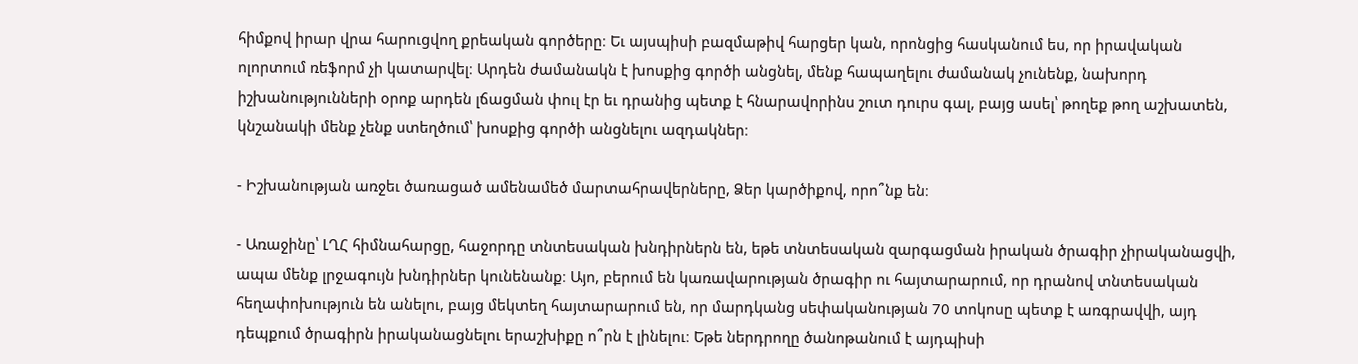հիմքով իրար վրա հարուցվող քրեական գործերը։ Եւ այսպիսի բազմաթիվ հարցեր կան, որոնցից հասկանում ես, որ իրավական ոլորտում ռեֆորմ չի կատարվել։ Արդեն ժամանակն է խոսքից գործի անցնել, մենք հապաղելու ժամանակ չունենք, նախորդ իշխանությունների օրոք արդեն լճացման փուլ էր եւ դրանից պետք է հնարավորինս շուտ դուրս գալ, բայց ասել՝ թողեք թող աշխատեն, կնշանակի մենք չենք ստեղծում՝ խոսքից գործի անցնելու ազդակներ։

- Իշխանության առջեւ ծառացած ամենամեծ մարտահրավերները, Ձեր կարծիքով, որո՞նք են։

- Առաջինը՝ ԼՂՀ հիմնահարցը, հաջորդը տնտեսական խնդիրներն են, եթե տնտեսական զարգացման իրական ծրագիր չիրականացվի, ապա մենք լրջագույն խնդիրներ կունենանք։ Այո, բերում են կառավարության ծրագիր ու հայտարարում, որ դրանով տնտեսական հեղափոխություն են անելու, բայց մեկտեղ հայտարարում են, որ մարդկանց սեփականության 70 տոկոսը պետք է առգրավվի, այդ դեպքում ծրագիրն իրականացնելու երաշխիքը ո՞րն է լինելու։ Եթե ներդրողը ծանոթանում է այդպիսի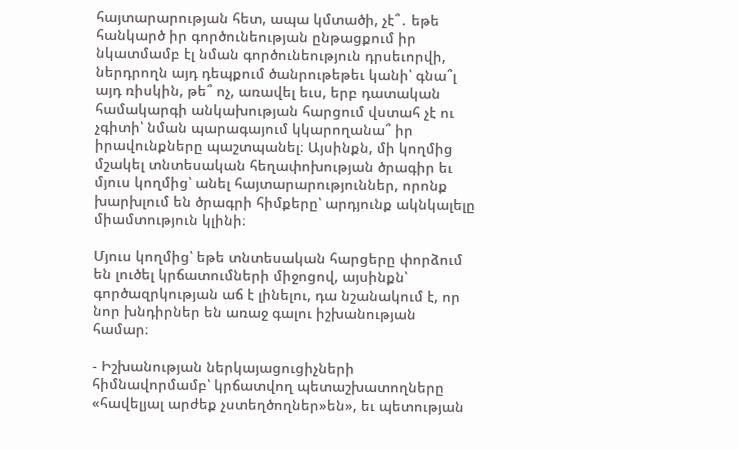հայտարարության հետ, ապա կմտածի, չէ՞․ եթե հանկարծ իր գործունեության ընթացքում իր նկատմամբ էլ նման գործունեություն դրսեւորվի, ներդրողն այդ դեպքում ծանրութեթեւ կանի՝ գնա՞լ այդ ռիսկին, թե՞ ոչ, առավել եւս, երբ դատական համակարգի անկախության հարցում վստահ չէ ու չգիտի՝ նման պարագայում կկարողանա՞ իր իրավունքները պաշտպանել։ Այսինքն, մի կողմից մշակել տնտեսական հեղափոխության ծրագիր եւ մյուս կողմից՝ անել հայտարարություններ, որոնք խարխլում են ծրագրի հիմքերը՝ արդյունք ակնկալելը միամտություն կլինի։

Մյուս կողմից՝ եթե տնտեսական հարցերը փորձում են լուծել կրճատումների միջոցով, այսինքն՝ գործազրկության աճ է լինելու, դա նշանակում է, որ նոր խնդիրներ են առաջ գալու իշխանության համար։

- Իշխանության ներկայացուցիչների հիմնավորմամբ՝ կրճատվող պետաշխատողները «հավելյալ արժեք չստեղծողներ»են», եւ պետության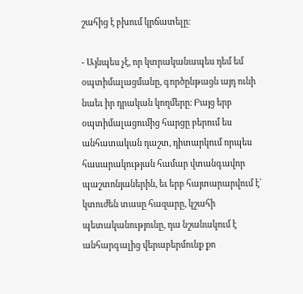շահից է բխում կրճատելը։

- Այնպես չէ, որ կտրականապես դեմ եմ օպտիմալացմանը, գործընթացն այդ ունի նաեւ իր դրական կողմերը։ Բայց երբ օպտիմալացումից հարցը բերում ես անհատական դաշտ, դիտարկում որպես հասարակության համար վտանգավոր պաշտոնյաներին, եւ երբ հայտարարվում է՝ կտուժեն տասը հազարը, կշահի պետականությունը, դա նշանակում է անհարգալից վերաբերմունք քո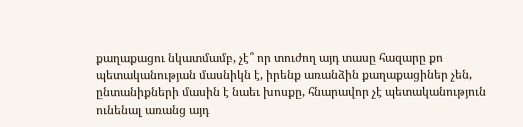քաղաքացու նկատմամբ, չէ՞ որ տուժող այդ տասը հազարը քո պետականության մասնիկն է, իրենք առանձին քաղաքացիներ չեն, ընտանիքների մասին է նաեւ խոսքը, հնարավոր չէ պետականություն ունենալ առանց այդ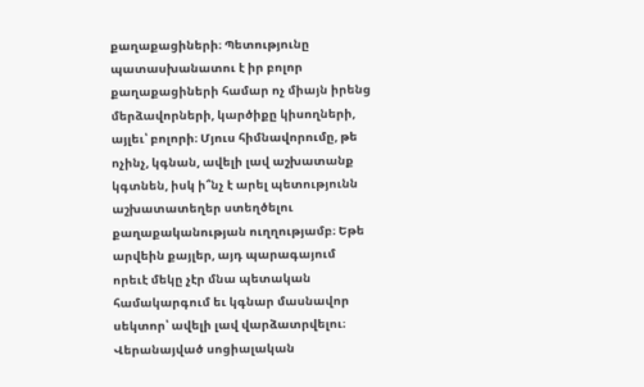քաղաքացիների։ Պետությունը պատասխանատու է իր բոլոր քաղաքացիների համար ոչ միայն իրենց մերձավորների, կարծիքը կիսողների, այլեւ՝ բոլորի։ Մյուս հիմնավորումը, թե ոչինչ, կգնան, ավելի լավ աշխատանք կգտնեն, իսկ ի՞նչ է արել պետությունն աշխատատեղեր ստեղծելու քաղաքականության ուղղությամբ։ Եթե արվեին քայլեր, այդ պարագայում որեւէ մեկը չէր մնա պետական համակարգում եւ կգնար մասնավոր սեկտոր՝ ավելի լավ վարձատրվելու։ Վերանայված սոցիալական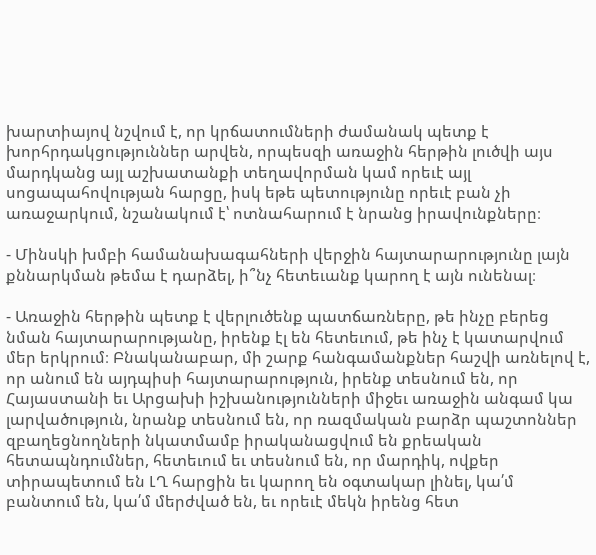խարտիայով նշվում է, որ կրճատումների ժամանակ պետք է խորհրդակցություններ արվեն, որպեսզի առաջին հերթին լուծվի այս մարդկանց այլ աշխատանքի տեղավորման կամ որեւէ այլ սոցապահովության հարցը, իսկ եթե պետությունը որեւէ բան չի առաջարկում, նշանակում է՝ ոտնահարում է նրանց իրավունքները։

- Մինսկի խմբի համանախագահների վերջին հայտարարությունը լայն քննարկման թեմա է դարձել, ի՞նչ հետեւանք կարող է այն ունենալ։

- Առաջին հերթին պետք է վերլուծենք պատճառները, թե ինչը բերեց նման հայտարարությանը, իրենք էլ են հետեւում, թե ինչ է կատարվում մեր երկրում։ Բնականաբար, մի շարք հանգամանքներ հաշվի առնելով է, որ անում են այդպիսի հայտարարություն, իրենք տեսնում են, որ Հայաստանի եւ Արցախի իշխանությունների միջեւ առաջին անգամ կա լարվածություն, նրանք տեսնում են, որ ռազմական բարձր պաշտոններ զբաղեցնողների նկատմամբ իրականացվում են քրեական հետապնդումներ, հետեւում եւ տեսնում են, որ մարդիկ, ովքեր տիրապետում են ԼՂ հարցին եւ կարող են օգտակար լինել, կա՛մ բանտում են, կա՛մ մերժված են, եւ որեւէ մեկն իրենց հետ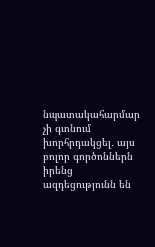նպատակահարմար չի գտնում խորհրդակցել․ այս բոլոր գործոններն իրենց ազդեցությունն են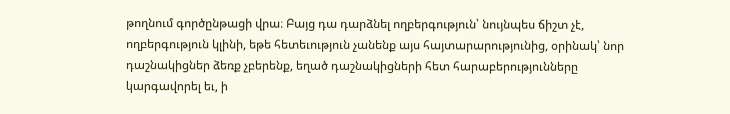թողնում գործընթացի վրա։ Բայց դա դարձնել ողբերգություն՝ նույնպես ճիշտ չէ, ողբերգություն կլինի, եթե հետեւություն չանենք այս հայտարարությունից, օրինակ՝ նոր դաշնակիցներ ձեռք չբերենք, եղած դաշնակիցների հետ հարաբերությունները կարգավորել եւ, ի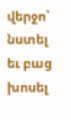վերջո՝ նստել եւ բաց խոսել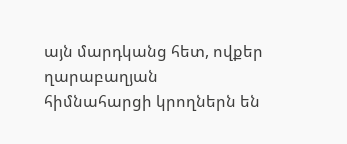այն մարդկանց հետ, ովքեր ղարաբաղյան հիմնահարցի կրողներն են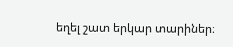եղել շատ երկար տարիներ։